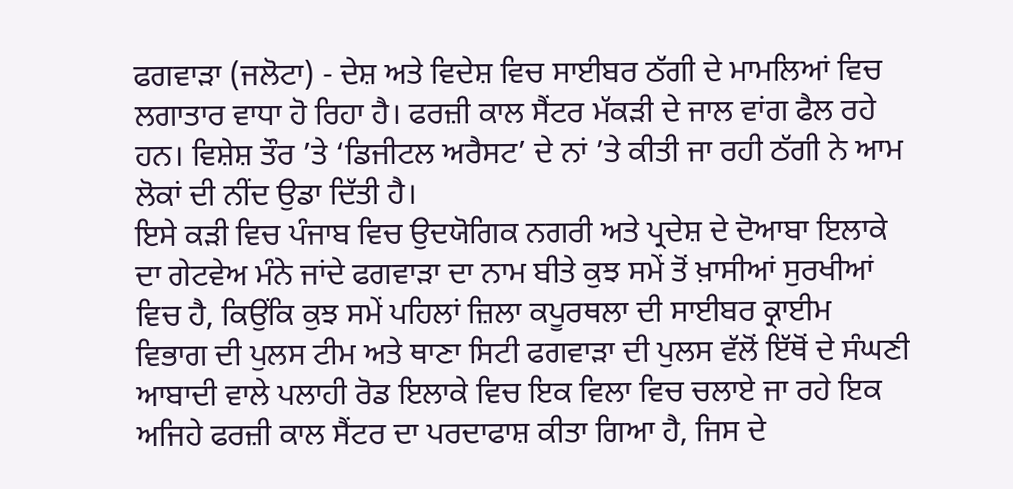ਫਗਵਾੜਾ (ਜਲੋਟਾ) - ਦੇਸ਼ ਅਤੇ ਵਿਦੇਸ਼ ਵਿਚ ਸਾਈਬਰ ਠੱਗੀ ਦੇ ਮਾਮਲਿਆਂ ਵਿਚ ਲਗਾਤਾਰ ਵਾਧਾ ਹੋ ਰਿਹਾ ਹੈ। ਫਰਜ਼ੀ ਕਾਲ ਸੈਂਟਰ ਮੱਕੜੀ ਦੇ ਜਾਲ ਵਾਂਗ ਫੈਲ ਰਹੇ ਹਨ। ਵਿਸ਼ੇਸ਼ ਤੌਰ ’ਤੇ ‘ਡਿਜੀਟਲ ਅਰੈਸਟ’ ਦੇ ਨਾਂ ’ਤੇ ਕੀਤੀ ਜਾ ਰਹੀ ਠੱਗੀ ਨੇ ਆਮ ਲੋਕਾਂ ਦੀ ਨੀਂਦ ਉਡਾ ਦਿੱਤੀ ਹੈ।
ਇਸੇ ਕੜੀ ਵਿਚ ਪੰਜਾਬ ਵਿਚ ਉਦਯੋਗਿਕ ਨਗਰੀ ਅਤੇ ਪ੍ਰਦੇਸ਼ ਦੇ ਦੋਆਬਾ ਇਲਾਕੇ ਦਾ ਗੇਟਵੇਅ ਮੰਨੇ ਜਾਂਦੇ ਫਗਵਾੜਾ ਦਾ ਨਾਮ ਬੀਤੇ ਕੁਝ ਸਮੇਂ ਤੋਂ ਖ਼ਾਸੀਆਂ ਸੁਰਖੀਆਂ ਵਿਚ ਹੈ, ਕਿਉਂਕਿ ਕੁਝ ਸਮੇਂ ਪਹਿਲਾਂ ਜ਼ਿਲਾ ਕਪੂਰਥਲਾ ਦੀ ਸਾਈਬਰ ਕ੍ਰਾਈਮ ਵਿਭਾਗ ਦੀ ਪੁਲਸ ਟੀਮ ਅਤੇ ਥਾਣਾ ਸਿਟੀ ਫਗਵਾੜਾ ਦੀ ਪੁਲਸ ਵੱਲੋਂ ਇੱਥੋਂ ਦੇ ਸੰਘਣੀ ਆਬਾਦੀ ਵਾਲੇ ਪਲਾਹੀ ਰੋਡ ਇਲਾਕੇ ਵਿਚ ਇਕ ਵਿਲਾ ਵਿਚ ਚਲਾਏ ਜਾ ਰਹੇ ਇਕ ਅਜਿਹੇ ਫਰਜ਼ੀ ਕਾਲ ਸੈਂਟਰ ਦਾ ਪਰਦਾਫਾਸ਼ ਕੀਤਾ ਗਿਆ ਹੈ, ਜਿਸ ਦੇ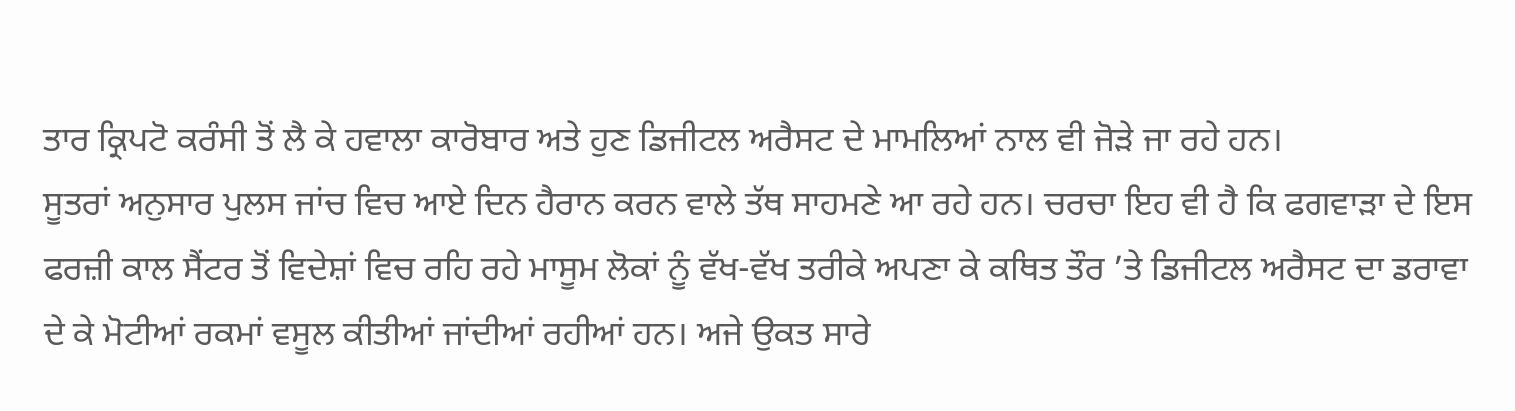ਤਾਰ ਕ੍ਰਿਪਟੋ ਕਰੰਸੀ ਤੋਂ ਲੈ ਕੇ ਹਵਾਲਾ ਕਾਰੋਬਾਰ ਅਤੇ ਹੁਣ ਡਿਜੀਟਲ ਅਰੈਸਟ ਦੇ ਮਾਮਲਿਆਂ ਨਾਲ ਵੀ ਜੋੜੇ ਜਾ ਰਹੇ ਹਨ।
ਸੂਤਰਾਂ ਅਨੁਸਾਰ ਪੁਲਸ ਜਾਂਚ ਵਿਚ ਆਏ ਦਿਨ ਹੈਰਾਨ ਕਰਨ ਵਾਲੇ ਤੱਥ ਸਾਹਮਣੇ ਆ ਰਹੇ ਹਨ। ਚਰਚਾ ਇਹ ਵੀ ਹੈ ਕਿ ਫਗਵਾੜਾ ਦੇ ਇਸ ਫਰਜ਼ੀ ਕਾਲ ਸੈਂਟਰ ਤੋਂ ਵਿਦੇਸ਼ਾਂ ਵਿਚ ਰਹਿ ਰਹੇ ਮਾਸੂਮ ਲੋਕਾਂ ਨੂੰ ਵੱਖ-ਵੱਖ ਤਰੀਕੇ ਅਪਣਾ ਕੇ ਕਥਿਤ ਤੌਰ ’ਤੇ ਡਿਜੀਟਲ ਅਰੈਸਟ ਦਾ ਡਰਾਵਾ ਦੇ ਕੇ ਮੋਟੀਆਂ ਰਕਮਾਂ ਵਸੂਲ ਕੀਤੀਆਂ ਜਾਂਦੀਆਂ ਰਹੀਆਂ ਹਨ। ਅਜੇ ਉਕਤ ਸਾਰੇ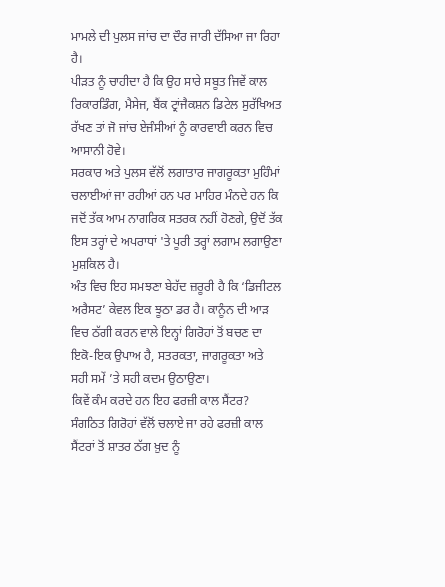ਮਾਮਲੇ ਦੀ ਪੁਲਸ ਜਾਂਚ ਦਾ ਦੌਰ ਜਾਰੀ ਦੱਸਿਆ ਜਾ ਰਿਹਾ ਹੈ।
ਪੀੜਤ ਨੂੰ ਚਾਹੀਦਾ ਹੈ ਕਿ ਉਹ ਸਾਰੇ ਸਬੂਤ ਜਿਵੇਂ ਕਾਲ ਰਿਕਾਰਡਿੰਗ, ਮੈਸੇਜ, ਬੈਂਕ ਟ੍ਰਾਂਜੈਕਸ਼ਨ ਡਿਟੇਲ ਸੁਰੱਖਿਅਤ ਰੱਖਣ ਤਾਂ ਜੋ ਜਾਂਚ ਏਜੰਸੀਆਂ ਨੂੰ ਕਾਰਵਾਈ ਕਰਨ ਵਿਚ ਆਸਾਨੀ ਹੋਵੇ।
ਸਰਕਾਰ ਅਤੇ ਪੁਲਸ ਵੱਲੋਂ ਲਗਾਤਾਰ ਜਾਗਰੂਕਤਾ ਮੁਹਿੰਮਾਂ ਚਲਾਈਆਂ ਜਾ ਰਹੀਆਂ ਹਨ ਪਰ ਮਾਹਿਰ ਮੰਨਦੇ ਹਨ ਕਿ ਜਦੋਂ ਤੱਕ ਆਮ ਨਾਗਰਿਕ ਸਤਰਕ ਨਹੀਂ ਹੋਣਗੇ, ਉਦੋਂ ਤੱਕ ਇਸ ਤਰ੍ਹਾਂ ਦੇ ਅਪਰਾਧਾਂ 'ਤੇ ਪੂਰੀ ਤਰ੍ਹਾਂ ਲਗਾਮ ਲਗਾਉਣਾ ਮੁਸ਼ਕਿਲ ਹੈ।
ਅੰਤ ਵਿਚ ਇਹ ਸਮਝਣਾ ਬੇਹੱਦ ਜ਼ਰੂਰੀ ਹੈ ਕਿ ‘ਡਿਜੀਟਲ ਅਰੈਸਟ’ ਕੇਵਲ ਇਕ ਝੂਠਾ ਡਰ ਹੈ। ਕਾਨੂੰਨ ਦੀ ਆੜ ਵਿਚ ਠੱਗੀ ਕਰਨ ਵਾਲੇ ਇਨ੍ਹਾਂ ਗਿਰੋਹਾਂ ਤੋਂ ਬਚਣ ਦਾ ਇਕੋ-ਇਕ ਉਪਾਅ ਹੈ, ਸਤਰਕਤਾ, ਜਾਗਰੂਕਤਾ ਅਤੇ ਸਹੀ ਸਮੇਂ ’ਤੇ ਸਹੀ ਕਦਮ ਉਠਾਉਣਾ।
ਕਿਵੇਂ ਕੰਮ ਕਰਦੇ ਹਨ ਇਹ ਫਰਜ਼ੀ ਕਾਲ ਸੈਂਟਰ?
ਸੰਗਠਿਤ ਗਿਰੋਹਾਂ ਵੱਲੋਂ ਚਲਾਏ ਜਾ ਰਹੇ ਫਰਜ਼ੀ ਕਾਲ ਸੈਂਟਰਾਂ ਤੋਂ ਸ਼ਾਤਰ ਠੱਗ ਖ਼ੁਦ ਨੂੰ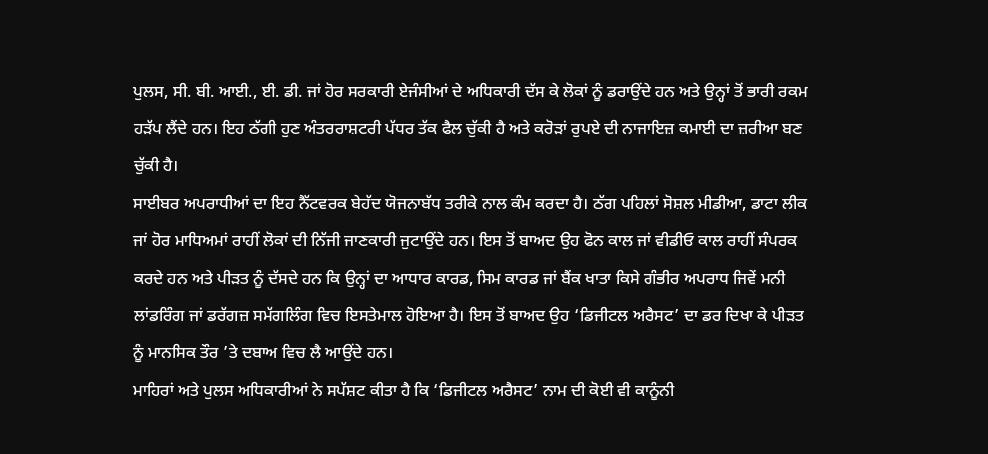ਪੁਲਸ, ਸੀ. ਬੀ. ਆਈ., ਈ. ਡੀ. ਜਾਂ ਹੋਰ ਸਰਕਾਰੀ ਏਜੰਸੀਆਂ ਦੇ ਅਧਿਕਾਰੀ ਦੱਸ ਕੇ ਲੋਕਾਂ ਨੂੰ ਡਰਾਉਂਦੇ ਹਨ ਅਤੇ ਉਨ੍ਹਾਂ ਤੋਂ ਭਾਰੀ ਰਕਮ ਹੜੱਪ ਲੈਂਦੇ ਹਨ। ਇਹ ਠੱਗੀ ਹੁਣ ਅੰਤਰਰਾਸ਼ਟਰੀ ਪੱਧਰ ਤੱਕ ਫੈਲ ਚੁੱਕੀ ਹੈ ਅਤੇ ਕਰੋੜਾਂ ਰੁਪਏ ਦੀ ਨਾਜਾਇਜ਼ ਕਮਾਈ ਦਾ ਜ਼ਰੀਆ ਬਣ ਚੁੱਕੀ ਹੈ।
ਸਾਈਬਰ ਅਪਰਾਧੀਆਂ ਦਾ ਇਹ ਨੈੱਟਵਰਕ ਬੇਹੱਦ ਯੋਜਨਾਬੱਧ ਤਰੀਕੇ ਨਾਲ ਕੰਮ ਕਰਦਾ ਹੈ। ਠੱਗ ਪਹਿਲਾਂ ਸੋਸ਼ਲ ਮੀਡੀਆ, ਡਾਟਾ ਲੀਕ ਜਾਂ ਹੋਰ ਮਾਧਿਅਮਾਂ ਰਾਹੀਂ ਲੋਕਾਂ ਦੀ ਨਿੱਜੀ ਜਾਣਕਾਰੀ ਜੁਟਾਉਂਦੇ ਹਨ। ਇਸ ਤੋਂ ਬਾਅਦ ਉਹ ਫੋਨ ਕਾਲ ਜਾਂ ਵੀਡੀਓ ਕਾਲ ਰਾਹੀਂ ਸੰਪਰਕ ਕਰਦੇ ਹਨ ਅਤੇ ਪੀੜਤ ਨੂੰ ਦੱਸਦੇ ਹਨ ਕਿ ਉਨ੍ਹਾਂ ਦਾ ਆਧਾਰ ਕਾਰਡ, ਸਿਮ ਕਾਰਡ ਜਾਂ ਬੈਂਕ ਖਾਤਾ ਕਿਸੇ ਗੰਭੀਰ ਅਪਰਾਧ ਜਿਵੇਂ ਮਨੀ ਲਾਂਡਰਿੰਗ ਜਾਂ ਡਰੱਗਜ਼ ਸਮੱਗਲਿੰਗ ਵਿਚ ਇਸਤੇਮਾਲ ਹੋਇਆ ਹੈ। ਇਸ ਤੋਂ ਬਾਅਦ ਉਹ ‘ਡਿਜੀਟਲ ਅਰੈਸਟ’ ਦਾ ਡਰ ਦਿਖਾ ਕੇ ਪੀੜਤ ਨੂੰ ਮਾਨਸਿਕ ਤੌਰ ’ਤੇ ਦਬਾਅ ਵਿਚ ਲੈ ਆਉਂਦੇ ਹਨ।
ਮਾਹਿਰਾਂ ਅਤੇ ਪੁਲਸ ਅਧਿਕਾਰੀਆਂ ਨੇ ਸਪੱਸ਼ਟ ਕੀਤਾ ਹੈ ਕਿ ‘ਡਿਜੀਟਲ ਅਰੈਸਟ’ ਨਾਮ ਦੀ ਕੋਈ ਵੀ ਕਾਨੂੰਨੀ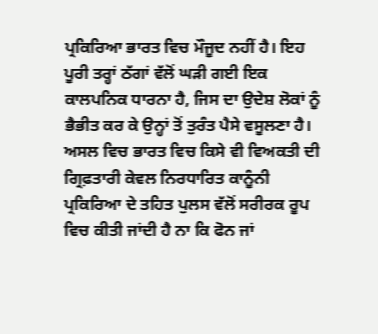ਪ੍ਰਕਿਰਿਆ ਭਾਰਤ ਵਿਚ ਮੌਜੂਦ ਨਹੀਂ ਹੈ। ਇਹ ਪੂਰੀ ਤਰ੍ਹਾਂ ਠੱਗਾਂ ਵੱਲੋਂ ਘੜੀ ਗਈ ਇਕ ਕਾਲਪਨਿਕ ਧਾਰਨਾ ਹੈ, ਜਿਸ ਦਾ ਉਦੇਸ਼ ਲੋਕਾਂ ਨੂੰ ਭੈਭੀਤ ਕਰ ਕੇ ਉਨ੍ਹਾਂ ਤੋਂ ਤੁਰੰਤ ਪੈਸੇ ਵਸੂਲਣਾ ਹੈ। ਅਸਲ ਵਿਚ ਭਾਰਤ ਵਿਚ ਕਿਸੇ ਵੀ ਵਿਅਕਤੀ ਦੀ ਗ੍ਰਿਫ਼ਤਾਰੀ ਕੇਵਲ ਨਿਰਧਾਰਿਤ ਕਾਨੂੰਨੀ ਪ੍ਰਕਿਰਿਆ ਦੇ ਤਹਿਤ ਪੁਲਸ ਵੱਲੋਂ ਸਰੀਰਕ ਰੂਪ ਵਿਚ ਕੀਤੀ ਜਾਂਦੀ ਹੈ ਨਾ ਕਿ ਫੋਨ ਜਾਂ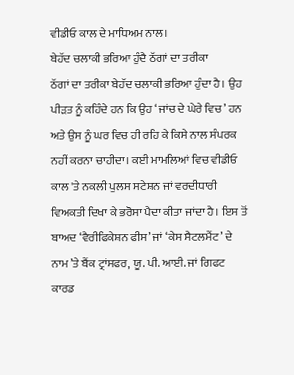ਵੀਡੀਓ ਕਾਲ ਦੇ ਮਾਧਿਅਮ ਨਾਲ।
ਬੇਹੱਦ ਚਲਾਕੀ ਭਰਿਆ ਹੁੰਦੈ ਠੱਗਾਂ ਦਾ ਤਰੀਕਾ
ਠੱਗਾਂ ਦਾ ਤਰੀਕਾ ਬੇਹੱਦ ਚਲਾਕੀ ਭਰਿਆ ਹੁੰਦਾ ਹੈ। ਉਹ ਪੀੜਤ ਨੂੰ ਕਹਿੰਦੇ ਹਨ ਕਿ ਉਹ ‘ਜਾਂਚ ਦੇ ਘੇਰੇ ਵਿਚ’ ਹਨ ਅਤੇ ਉਸ ਨੂੰ ਘਰ ਵਿਚ ਹੀ ਰਹਿ ਕੇ ਕਿਸੇ ਨਾਲ ਸੰਪਰਕ ਨਹੀਂ ਕਰਨਾ ਚਾਹੀਦਾ। ਕਈ ਮਾਮਲਿਆਂ ਵਿਚ ਵੀਡੀਓ ਕਾਲ 'ਤੇ ਨਕਲੀ ਪੁਲਸ ਸਟੇਸ਼ਨ ਜਾਂ ਵਰਦੀਧਾਰੀ ਵਿਅਕਤੀ ਦਿਖਾ ਕੇ ਭਰੋਸਾ ਪੈਦਾ ਕੀਤਾ ਜਾਂਦਾ ਹੈ। ਇਸ ਤੋਂ ਬਾਅਦ ‘ਵੈਰੀਫਿਕੇਸ਼ਨ ਫੀਸ’ ਜਾਂ ‘ਕੇਸ ਸੈਟਲਮੈਂਟ’ ਦੇ ਨਾਮ ’ਤੇ ਬੈਂਕ ਟ੍ਰਾਂਸਫਰ, ਯੂ. ਪੀ. ਆਈ. ਜਾਂ ਗਿਫਟ ਕਾਰਡ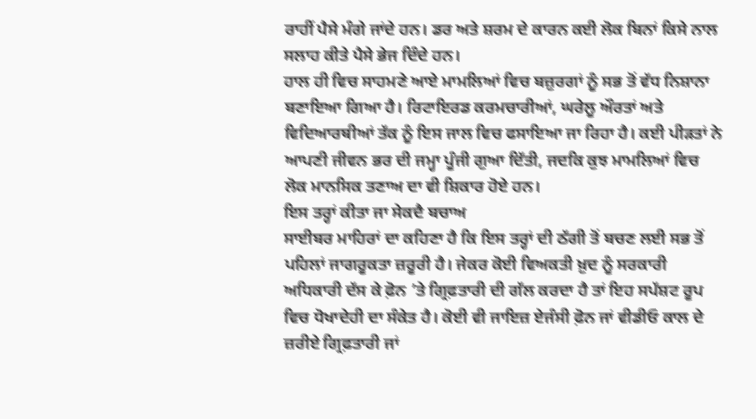ਰਾਹੀਂ ਪੈਸੇ ਮੰਗੇ ਜਾਂਦੇ ਹਨ। ਡਰ ਅਤੇ ਸ਼ਰਮ ਦੇ ਕਾਰਨ ਕਈ ਲੋਕ ਬਿਨਾਂ ਕਿਸੇ ਨਾਲ ਸਲਾਹ ਕੀਤੇ ਪੈਸੇ ਭੇਜ ਦਿੰਦੇ ਹਨ।
ਹਾਲ ਹੀ ਵਿਚ ਸਾਹਮਣੇ ਆਏ ਮਾਮਲਿਆਂ ਵਿਚ ਬਜ਼ੁਰਗਾਂ ਨੂੰ ਸਭ ਤੋਂ ਵੱਧ ਨਿਸ਼ਾਨਾ ਬਣਾਇਆ ਗਿਆ ਹੈ। ਰਿਟਾਇਰਡ ਕਰਮਚਾਰੀਆਂ, ਘਰੇਲੂ ਔਰਤਾਂ ਅਤੇ ਵਿਦਿਆਰਥੀਆਂ ਤੱਕ ਨੂੰ ਇਸ ਜਾਲ ਵਿਚ ਫਸਾਇਆ ਜਾ ਰਿਹਾ ਹੈ। ਕਈ ਪੀੜਤਾਂ ਨੇ ਆਪਣੀ ਜੀਵਨ ਭਰ ਦੀ ਜਮ੍ਹਾ ਪੂੰਜੀ ਗੁਆ ਦਿੱਤੀ, ਜਦਕਿ ਕੁਝ ਮਾਮਲਿਆਂ ਵਿਚ ਲੋਕ ਮਾਨਸਿਕ ਤਣਾਅ ਦਾ ਵੀ ਸ਼ਿਕਾਰ ਹੋਏ ਹਨ।
ਇਸ ਤਰ੍ਹਾਂ ਕੀਤਾ ਜਾ ਸੇਕਦੈ ਬਚਾਅ
ਸਾਈਬਰ ਮਾਹਿਰਾਂ ਦਾ ਕਹਿਣਾ ਹੈ ਕਿ ਇਸ ਤਰ੍ਹਾਂ ਦੀ ਠੱਗੀ ਤੋਂ ਬਚਣ ਲਈ ਸਭ ਤੋਂ ਪਹਿਲਾਂ ਜਾਗਰੂਕਤਾ ਜ਼ਰੂਰੀ ਹੈ। ਜੇਕਰ ਕੋਈ ਵਿਅਕਤੀ ਖ਼ੁਦ ਨੂੰ ਸਰਕਾਰੀ ਅਧਿਕਾਰੀ ਦੱਸ ਕੇ ਫ਼ੋਨ ’ਤੇ ਗ੍ਰਿਫ਼ਤਾਰੀ ਦੀ ਗੱਲ ਕਰਦਾ ਹੈ ਤਾਂ ਇਹ ਸਪੱਸ਼ਟ ਰੂਪ ਵਿਚ ਧੋਖਾਦੇਹੀ ਦਾ ਸੰਕੇਤ ਹੈ। ਕੋਈ ਵੀ ਜਾਇਜ਼ ਏਜੰਸੀ ਫ਼ੋਨ ਜਾਂ ਵੀਡੀਓ ਕਾਲ ਦੇ ਜ਼ਰੀਏ ਗ੍ਰਿਫ਼ਤਾਰੀ ਜਾਂ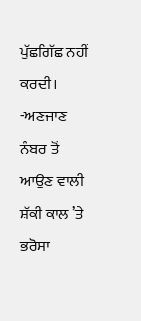ਪੁੱਛਗਿੱਛ ਨਹੀਂ ਕਰਦੀ।
-ਅਣਜਾਣ ਨੰਬਰ ਤੋਂ ਆਉਣ ਵਾਲੀ ਸ਼ੱਕੀ ਕਾਲ ’ਤੇ ਭਰੋਸਾ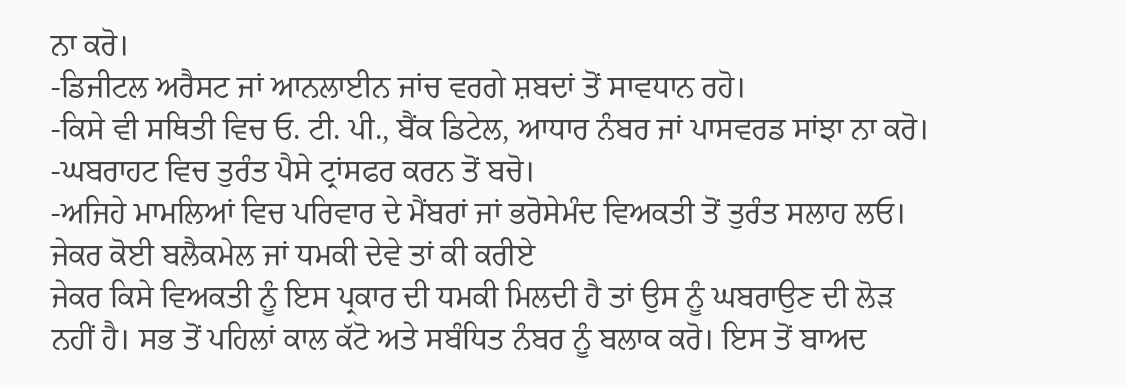ਨਾ ਕਰੋ।
-ਡਿਜੀਟਲ ਅਰੈਸਟ ਜਾਂ ਆਨਲਾਈਨ ਜਾਂਚ ਵਰਗੇ ਸ਼ਬਦਾਂ ਤੋਂ ਸਾਵਧਾਨ ਰਹੋ।
-ਕਿਸੇ ਵੀ ਸਥਿਤੀ ਵਿਚ ਓ. ਟੀ. ਪੀ., ਬੈਂਕ ਡਿਟੇਲ, ਆਧਾਰ ਨੰਬਰ ਜਾਂ ਪਾਸਵਰਡ ਸਾਂਝਾ ਨਾ ਕਰੋ।
-ਘਬਰਾਹਟ ਵਿਚ ਤੁਰੰਤ ਪੈਸੇ ਟ੍ਰਾਂਸਫਰ ਕਰਨ ਤੋਂ ਬਚੋ।
-ਅਜਿਹੇ ਮਾਮਲਿਆਂ ਵਿਚ ਪਰਿਵਾਰ ਦੇ ਮੈਂਬਰਾਂ ਜਾਂ ਭਰੋਸੇਮੰਦ ਵਿਅਕਤੀ ਤੋਂ ਤੁਰੰਤ ਸਲਾਹ ਲਓ।
ਜੇਕਰ ਕੋਈ ਬਲੈਕਮੇਲ ਜਾਂ ਧਮਕੀ ਦੇਵੇ ਤਾਂ ਕੀ ਕਰੀਏ
ਜੇਕਰ ਕਿਸੇ ਵਿਅਕਤੀ ਨੂੰ ਇਸ ਪ੍ਰਕਾਰ ਦੀ ਧਮਕੀ ਮਿਲਦੀ ਹੈ ਤਾਂ ਉਸ ਨੂੰ ਘਬਰਾਉਣ ਦੀ ਲੋੜ ਨਹੀਂ ਹੈ। ਸਭ ਤੋਂ ਪਹਿਲਾਂ ਕਾਲ ਕੱਟੋ ਅਤੇ ਸਬੰਧਿਤ ਨੰਬਰ ਨੂੰ ਬਲਾਕ ਕਰੋ। ਇਸ ਤੋਂ ਬਾਅਦ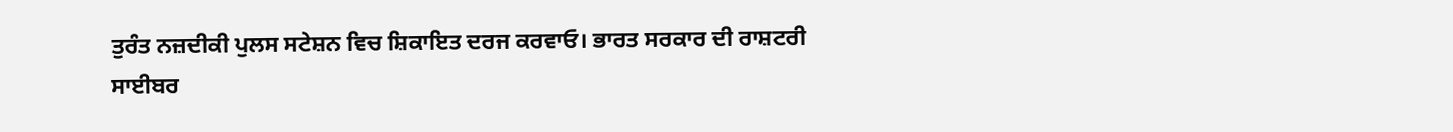ਤੁਰੰਤ ਨਜ਼ਦੀਕੀ ਪੁਲਸ ਸਟੇਸ਼ਨ ਵਿਚ ਸ਼ਿਕਾਇਤ ਦਰਜ ਕਰਵਾਓ। ਭਾਰਤ ਸਰਕਾਰ ਦੀ ਰਾਸ਼ਟਰੀ ਸਾਈਬਰ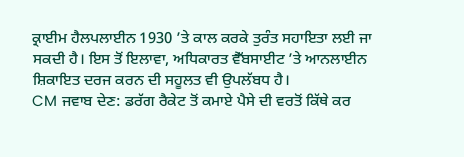ਕ੍ਰਾਈਮ ਹੈਲਪਲਾਈਨ 1930 ’ਤੇ ਕਾਲ ਕਰਕੇ ਤੁਰੰਤ ਸਹਾਇਤਾ ਲਈ ਜਾ ਸਕਦੀ ਹੈ। ਇਸ ਤੋਂ ਇਲਾਵਾ, ਅਧਿਕਾਰਤ ਵੈੱਬਸਾਈਟ ’ਤੇ ਆਨਲਾਈਨ ਸ਼ਿਕਾਇਤ ਦਰਜ ਕਰਨ ਦੀ ਸਹੂਲਤ ਵੀ ਉਪਲੱਬਧ ਹੈ।
CM ਜਵਾਬ ਦੇਣ: ਡਰੱਗ ਰੈਕੇਟ ਤੋਂ ਕਮਾਏ ਪੈਸੇ ਦੀ ਵਰਤੋਂ ਕਿੱਥੇ ਕਰ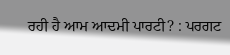ਰਹੀ ਹੈ ਆਮ ਆਦਮੀ ਪਾਰਟੀ? : ਪਰਗਟ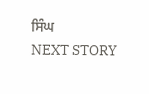ਸਿੰਘ
NEXT STORY